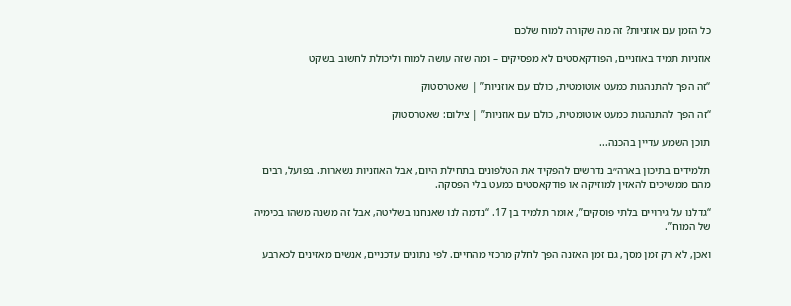כל הזמן עם אוזניות? זה מה שקורה למוח שלכם

אוזניות תמיד באוזניים, הפודקאסטים לא מפסיקים – ומה שזה עושה למוח וליכולת לחשוב בשקט

“זה הפך להתנהגות כמעט אוטומטית, כולם עם אוזניות” | שאטרסטוק

“זה הפך להתנהגות כמעט אוטומטית, כולם עם אוזניות” | צילום: שאטרסטוק

תוכן השמע עדיין בהכנה...

תלמידים בתיכון בארה״ב נדרשים להפקיד את הטלפונים בתחילת היום, אבל האוזניות נשארות. בפועל, רבים מהם ממשיכים להאזין למוזיקה או פודקאסטים כמעט בלי הפסקה.

“גדלנו על גירויים בלתי פוסקים”, אומר תלמיד בן 17. “נדמה לנו שאנחנו בשליטה, אבל זה משנה משהו בכימיה של המוח”.

ואכן, לא רק זמן מסך, גם זמן האזנה הפך לחלק מרכזי מהחיים. לפי נתונים עדכניים, אנשים מאזינים לכארבע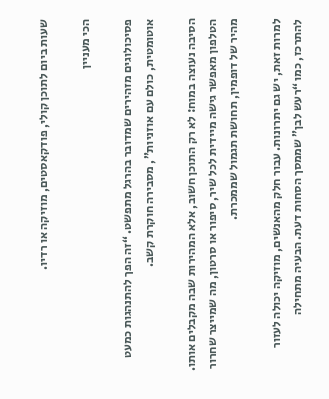שעות ביום לתוכן קולי, פודקאסטים, מוזיקה או רדיו.

הכי מעניין

פסיכולוגים מזהירים שמדובר בהרגל מתפשט. “זה הפך להתנהגות כמעט אוטומטית, כולם עם אוזניות”, מסבירה חוקרת קשב.

הסיבה נעוצה במוח: לא רק התוכן חשוב, אלא המהירות שבה מקבלים אותו. הטלפון מאפשר גישה מיידית לכל שיר, סיפור או סרטון, מה שמייצר שחרור מהיר של דופמין, תחושת תגמול שממכרת.

למרות זאת, יש גם יתרונות. עבור חלק מהאנשים, מוזיקה יכולה לעזור להתרכז, כמו “רעש לבן” שממסך הסחות דעת. הבעיה מתחילה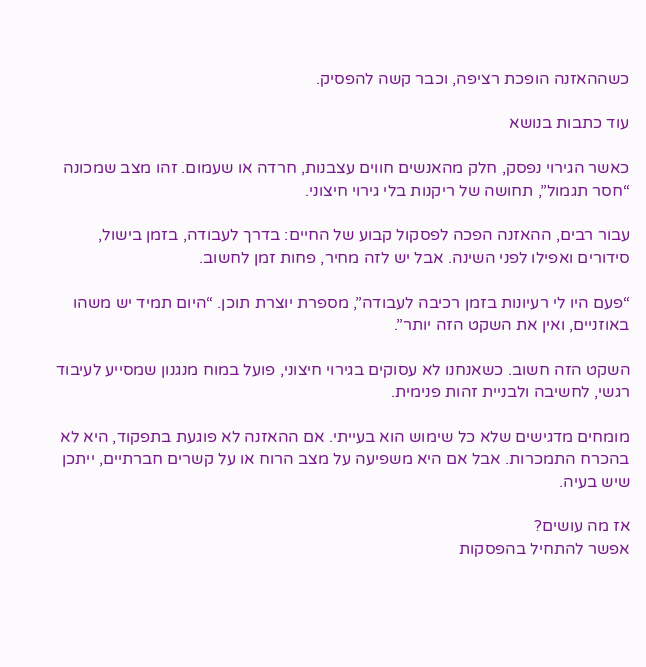כשההאזנה הופכת רציפה, וכבר קשה להפסיק.

עוד כתבות בנושא

כאשר הגירוי נפסק, חלק מהאנשים חווים עצבנות, חרדה או שעמום. זהו מצב שמכונה “חסר תגמול”, תחושה של ריקנות בלי גירוי חיצוני.

עבור רבים, ההאזנה הפכה לפסקול קבוע של החיים: בדרך לעבודה, בזמן בישול, סידורים ואפילו לפני השינה. אבל יש לזה מחיר, פחות זמן לחשוב.

“פעם היו לי רעיונות בזמן רכיבה לעבודה”, מספרת יוצרת תוכן. “היום תמיד יש משהו באוזניים, ואין את השקט הזה יותר”.

השקט הזה חשוב. כשאנחנו לא עסוקים בגירוי חיצוני, פועל במוח מנגנון שמסייע לעיבוד רגשי, לחשיבה ולבניית זהות פנימית.

מומחים מדגישים שלא כל שימוש הוא בעייתי. אם ההאזנה לא פוגעת בתפקוד, היא לא בהכרח התמכרות. אבל אם היא משפיעה על מצב הרוח או על קשרים חברתיים, ייתכן שיש בעיה.

אז מה עושים?
אפשר להתחיל בהפסקות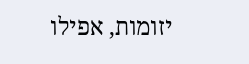יזומות, אפילו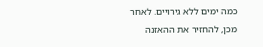כמה ימים ללא גירויים. לאחר מכן, להחזיר את ההאזנה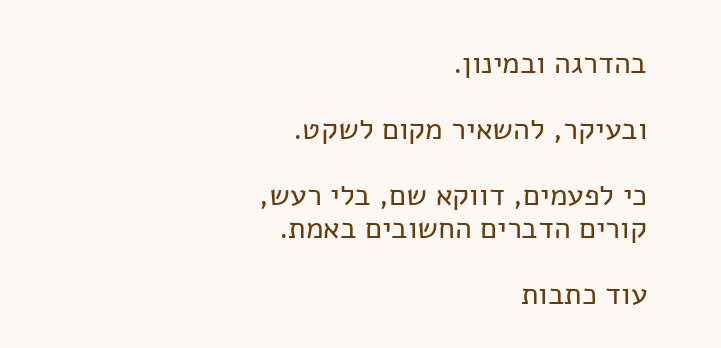בהדרגה ובמינון.

ובעיקר, להשאיר מקום לשקט.

כי לפעמים, דווקא שם, בלי רעש, קורים הדברים החשובים באמת.

עוד כתבות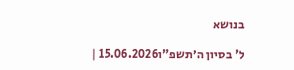בנושא

ל' בסיון ה׳תשפ"ו15.06.2026 |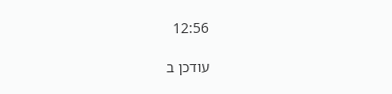12:56

עודכן ב